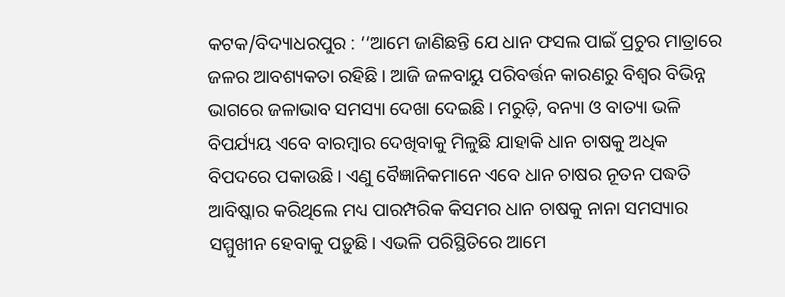କଟକ/ବିଦ୍ୟାଧରପୁର : ‘‘ଆମେ ଜାଣିଛନ୍ତି ଯେ ଧାନ ଫସଲ ପାଇଁ ପ୍ରଚୁର ମାତ୍ରାରେ ଜଳର ଆବଶ୍ୟକତା ରହିଛି। ଆଜି ଜଳବାୟୁ ପରିବର୍ତ୍ତନ କାରଣରୁ ବିଶ୍ବର ବିଭିନ୍ନ ଭାଗରେ ଜଳାଭାବ ସମସ୍ୟା ଦେଖା ଦେଇଛି। ମରୁଡ଼ି, ବନ୍ୟା ଓ ବାତ୍ୟା ଭଳି ବିପର୍ଯ୍ୟୟ ଏବେ ବାରମ୍ବାର ଦେଖିବାକୁ ମିଳୁଛି ଯାହାକି ଧାନ ଚାଷକୁ ଅଧିକ ବିପଦରେ ପକାଉଛି। ଏଣୁ ବୈଜ୍ଞାନିକମାନେ ଏବେ ଧାନ ଚାଷର ନୂତନ ପଦ୍ଧତି ଆବିଷ୍କାର କରିଥିଲେ ମଧ୍ୟ ପାରମ୍ପରିକ କିସମର ଧାନ ଚାଷକୁ ନାନା ସମସ୍ୟାର ସମ୍ମୁଖୀନ ହେବାକୁ ପଡ଼ୁଛି। ଏଭଳି ପରିସ୍ଥିତିରେ ଆମେ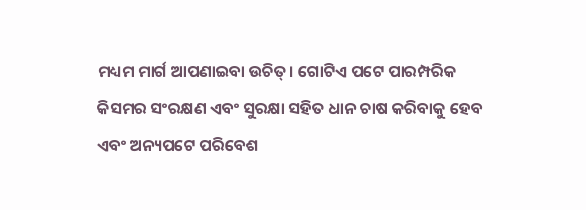ମଧ୍ୟମ ମାର୍ଗ ଆପଣାଇବା ଉଚିତ୍। ଗୋଟିଏ ପଟେ ପାରମ୍ପରିକ କିସମର ସଂରକ୍ଷଣ ଏବଂ ସୁରକ୍ଷା ସହିତ ଧାନ ଚାଷ କରିବାକୁ ହେବ ଏବଂ ଅନ୍ୟପଟେ ପରିବେଶ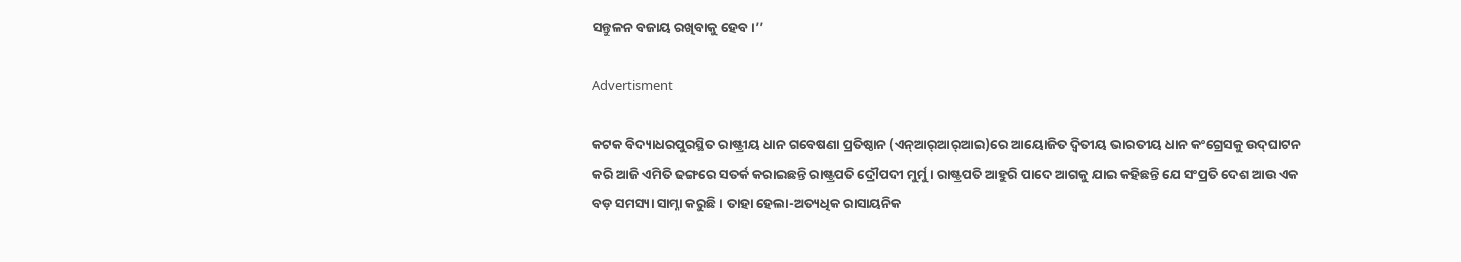ସନ୍ତୁଳନ ବଜାୟ ରଖିବାକୁ ହେବ।’’

Advertisment

କଟକ ବିଦ୍ୟାଧରପୁରସ୍ଥିତ ରାଷ୍ଟ୍ରୀୟ ଧାନ ଗବେଷଣା ପ୍ରତିଷ୍ଠାନ (ଏନ୍‌ଆର୍‌ଆର୍‌ଆଇ)ରେ ଆୟୋଜିତ ଦ୍ବିତୀୟ ଭାରତୀୟ ଧାନ କଂଗ୍ରେସକୁ ଉଦ୍‌ଘାଟନ କରି ଆଜି ଏମିତି ଢଙ୍ଗରେ ସତର୍କ କରାଇଛନ୍ତି ରାଷ୍ଟ୍ରପତି ଦ୍ରୌପଦୀ ମୁର୍ମୁ। ରାଷ୍ଟ୍ରପତି ଆହୁରି ପାଦେ ଆଗକୁ ଯାଇ କହିଛନ୍ତି ଯେ ସଂପ୍ରତି ଦେଶ ଆଉ ଏକ ବଡ଼ ସମସ୍ୟା ସାମ୍ନା କରୁଛି। ତାହା ହେଲା-ଅତ୍ୟଧିକ ରାସାୟନିକ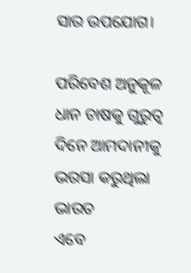ସାର ଉପଯୋଗ।

ପରିବେଶ ଅନୁକୂଳ ଧାନ ଚାଷକୁ ଗୁରୁତ୍ବ
ଦିନେ ଆମଦାନୀକୁ ଭରସା କରୁଥିଲା ଭାରତ
ଏବେ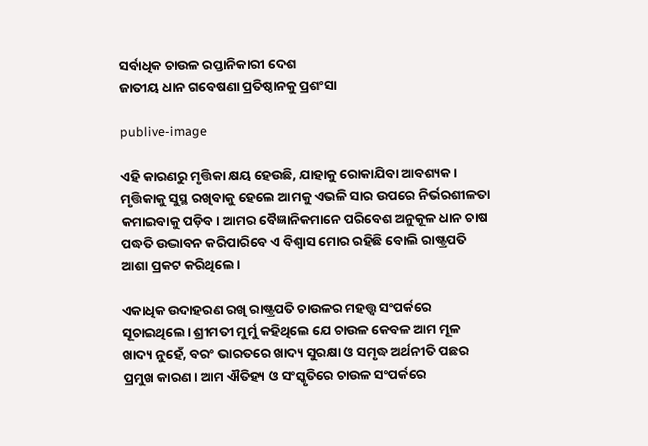ସର୍ବାଧିକ ଚାଉଳ ରପ୍ତାନିକାରୀ ଦେଶ
ଜାତୀୟ ଧାନ ଗବେଷଣା ପ୍ରତିଷ୍ଠାନକୁ ପ୍ରଶଂସା

publive-image

ଏହି କାରଣରୁ ମୃତ୍ତିକା କ୍ଷୟ ହେଉଛି, ଯାହାକୁ ରୋକାଯିବା ଆବଶ୍ୟକ। ମୃତ୍ତିକାକୁ ସୁସ୍ଥ ରଖିବାକୁ ହେଲେ ଆମକୁ ଏଭଳି ସାର ଉପରେ ନିର୍ଭରଶୀଳତା କମାଇବାକୁ ପଡ଼ିବ। ଆମର ବୈଜ୍ଞାନିକମାନେ ପରିବେଶ ଅନୁକୂଳ ଧାନ ଚାଷ ପଦ୍ଧତି ଉଦ୍ଭାବନ କରିପାରିବେ ଏ ବିଶ୍ବାସ ମୋର ରହିଛି ବୋଲି ରାଷ୍ଟ୍ରପତି ଆଶା ପ୍ରକଟ କରିଥିଲେ।

ଏକାଧିକ ଉଦାହରଣ ରଖି ରାଷ୍ଟ୍ରପତି ଚାଉଳର ମହତ୍ତ୍ବ ସଂପର୍କରେ ସୂଚାଇଥିଲେ। ଶ୍ରୀମତୀ ମୁର୍ମୁ କହିଥିଲେ ଯେ ଚାଉଳ କେବଳ ଆମ ମୂଳ ଖାଦ୍ୟ ନୁହେଁ, ବରଂ ଭାରତରେ ଖାଦ୍ୟ ସୁରକ୍ଷା ଓ ସମୃଦ୍ଧ ଅର୍ଥନୀତି ପଛର ପ୍ରମୁଖ କାରଣ। ଆମ ଐତିହ୍ୟ ଓ ସଂସ୍କୃତିରେ ଚାଉଳ ସଂପର୍କରେ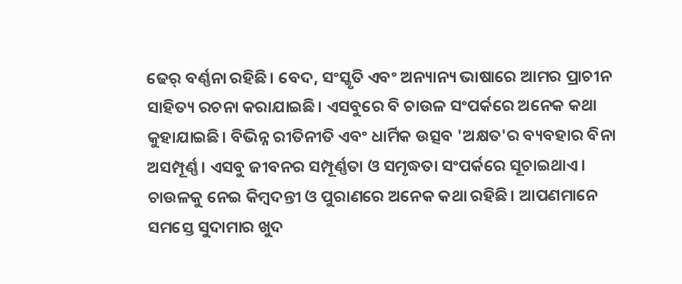ଢେର୍ ବର୍ଣ୍ଣନା ରହିଛି। ବେଦ, ସଂସ୍କୃତି ଏବଂ ଅନ୍ୟାନ୍ୟ ଭାଷାରେ ଆମର ପ୍ରାଚୀନ ସାହିତ୍ୟ ରଚନା କରାଯାଇଛି। ଏସବୁରେ ବି ଚାଉଳ ସଂପର୍କରେ ଅନେକ କଥା କୁହାଯାଇଛି। ବିଭିନ୍ନ ରୀତିନୀତି ଏବଂ ଧାର୍ମିକ ଉତ୍ସବ 'ଅକ୍ଷତ'ର ବ୍ୟବହାର ବିନା ଅସମ୍ପୂର୍ଣ୍ଣ। ଏସବୁ ଜୀବନର ସମ୍ପୂର୍ଣ୍ଣତା ଓ ସମୃଦ୍ଧତା ସଂପର୍କରେ ସୂଚାଇଥାଏ। ଚାଉଳକୁ ନେଇ କିମ୍ବଦନ୍ତୀ ଓ ପୁରାଣରେ ଅନେକ କଥା ରହିଛି। ଆପଣମାନେ ସମସ୍ତେ ସୁଦାମାର ଖୁଦ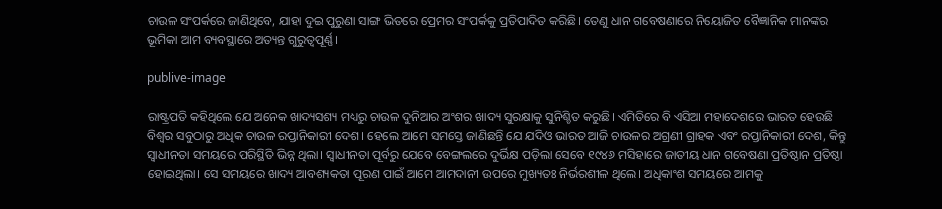ଚାଉଳ ସଂପର୍କରେ ଜାଣିଥିବେ, ଯାହା ଦୁଇ ପୁରୁଣା ସାଙ୍ଗ ଭିତରେ ପ୍ରେମର ସଂପର୍କକୁ ପ୍ରତିପାଦିତ କରିଛି। ତେଣୁ ଧାନ ଗବେଷଣାରେ ନିୟୋଜିତ ବୈଜ୍ଞାନିକ ମାନଙ୍କର ଭୂମିକା ଆମ ବ୍ୟବସ୍ଥାରେ ଅତ୍ୟନ୍ତ ଗୁରୁତ୍ବପୂର୍ଣ୍ଣ।

publive-image

ରାଷ୍ଟ୍ରପତି କହିଥିଲେ ଯେ ଅନେକ ଖାଦ୍ୟସଶ୍ୟ ମଧ୍ୟରୁ ଚାଉଳ ଦୁନିଆର ଅଂଶର ଖାଦ୍ୟ ସୁରକ୍ଷାକୁ ସୁନିଶ୍ଚିତ କରୁଛି। ଏମିତିରେ ବି ଏସିଆ ମହାଦେଶରେ ଭାରତ ହେଉଛି ବିଶ୍ବର ସବୁଠାରୁ ଅଧିକ ଚାଉଳ ରପ୍ତାନିକାରୀ ଦେଶ। ହେଲେ ଆମେ ସମସ୍ତେ ଜାଣିଛନ୍ତି ଯେ ଯଦିଓ ଭାରତ ଆଜି ଚାଉଳର ଅଗ୍ରଣୀ ଗ୍ରାହକ ଏବଂ ରପ୍ତାନିକାରୀ ଦେଶ, କିନ୍ତୁ ସ୍ବାଧୀନତା ସମୟରେ ପରିସ୍ଥିତି ଭିନ୍ନ ଥିଲା। ସ୍ବାଧୀନତା ପୂର୍ବରୁ ଯେବେ ବେଙ୍ଗଲରେ ଦୁର୍ଭିକ୍ଷ ପଡ଼ିଲା ସେବେ ୧୯୪୬ ମସିହାରେ ଜାତୀୟ ଧାନ ଗବେଷଣା ପ୍ରତିଷ୍ଠାନ ପ୍ରତିଷ୍ଠା ହୋଇଥିଲା। ସେ ସମୟରେ ଖାଦ୍ୟ ଆବଶ୍ୟକତା ପୂରଣ ପାଇଁ ଆମେ ଆମଦାନୀ ଉପରେ ମୁଖ୍ୟତଃ ନିର୍ଭରଶୀଳ ଥିଲେ। ଅଧିକାଂଶ ସମୟରେ ଆମକୁ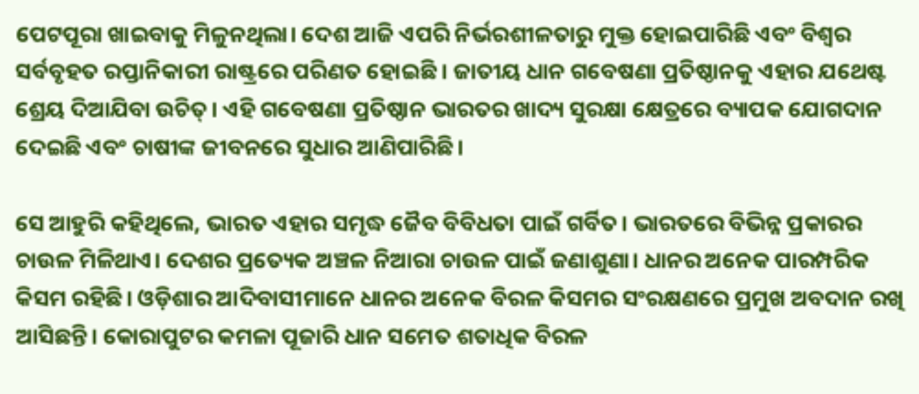ପେଟପୂରା ଖାଇବାକୁ ମିଳୁନଥିଲା। ଦେଶ ଆଜି ଏପରି ନିର୍ଭରଶୀଳତାରୁ ମୁକ୍ତ ହୋଇପାରିଛି ଏବଂ ବିଶ୍ବର ସର୍ବବୃହତ ରପ୍ତାନିକାରୀ ରାଷ୍ଟ୍ରରେ ପରିଣତ ହୋଇଛି । ଜାତୀୟ ଧାନ ଗବେଷଣା ପ୍ରତିଷ୍ଠାନକୁ ଏହାର ଯଥେଷ୍ଟ ଶ୍ରେୟ ଦିଆଯିବା ଉଚିତ୍। ଏହି ଗବେଷଣା ପ୍ରତିଷ୍ଠାନ ଭାରତର ଖାଦ୍ୟ ସୁରକ୍ଷା କ୍ଷେତ୍ରରେ ବ୍ୟାପକ ଯୋଗଦାନ ଦେଇଛି ଏବଂ ଚାଷୀଙ୍କ ଜୀବନରେ ସୁଧାର ଆଣିପାରିଛି।

ସେ ଆହୁରି କହିଥିଲେ, ଭାରତ ଏହାର ସମୃଦ୍ଧ ଜୈବ ବିବିଧତା ପାଇଁ ଗର୍ବିତ। ଭାରତରେ ବିଭିନ୍ନ ପ୍ରକାରର ଚାଉଳ ମିଳିଥାଏ। ଦେଶର ପ୍ରତ୍ୟେକ ଅଞ୍ଚଳ ନିଆରା ଚାଉଳ ପାଇଁ ଜଣାଶୁଣା। ଧାନର ଅନେକ ପାରମ୍ପରିକ କିସମ ରହିଛି। ଓଡ଼ିଶାର ଆଦିବାସୀମାନେ ଧାନର ଅନେକ ବିରଳ କିସମର ସଂରକ୍ଷଣରେ ପ୍ରମୁଖ ଅବଦାନ ରଖି ଆସିଛନ୍ତି। କୋରାପୁଟର କମଳା ପୂଜାରି ଧାନ ସମେତ ଶତାଧିକ ବିରଳ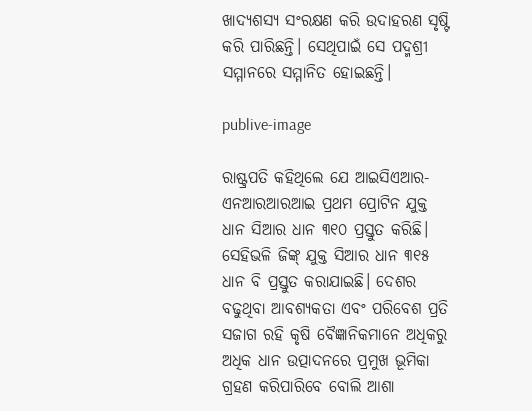ଖାଦ୍ୟଶସ୍ୟ ସଂରକ୍ଷଣ କରି ଉଦାହରଣ ସୃଷ୍ଟି କରି ପାରିଛନ୍ତି। ସେଥିପାଇଁ ସେ ପଦ୍ମଶ୍ରୀ ସମ୍ମାନରେ ସମ୍ମାନିତ ହୋଇଛନ୍ତି।

publive-image

ରାଷ୍ଟ୍ରପତି କହିଥିଲେ ଯେ ଆଇସିଏଆର-ଏନଆରଆରଆଇ ପ୍ରଥମ ପ୍ରୋଟିନ ଯୁକ୍ତ ଧାନ ସିଆର ଧାନ ୩୧୦ ପ୍ରସ୍ତୁତ କରିଛି। ସେହିଭଳି ଜିଙ୍କ୍ ଯୁକ୍ତ ସିଆର ଧାନ ୩୧୫ ଧାନ ବି ପ୍ରସ୍ତୁତ କରାଯାଇଛି। ଦେଶର ବଢୁଥିବା ଆବଶ୍ୟକତା ଏବଂ ପରିବେଶ ପ୍ରତି ସଜାଗ ରହି କୃଷି ବୈଜ୍ଞାନିକମାନେ ଅଧିକରୁ ଅଧିକ ଧାନ ଉତ୍ପାଦନରେ ପ୍ରମୁଖ ଭୂମିକା ଗ୍ରହଣ କରିପାରିବେ ବୋଲି ଆଶା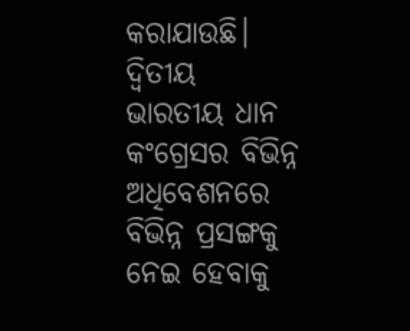କରାଯାଉଛି। ଦ୍ବିତୀୟ ଭାରତୀୟ ଧାନ କଂଗ୍ରେସର ବିଭିନ୍ନ ଅଧିବେଶନରେ ବିଭିନ୍ନ ପ୍ରସଙ୍ଗକୁ ନେଇ ହେବାକୁ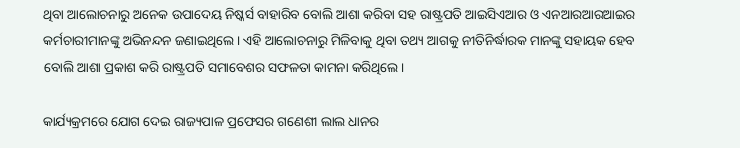ଥିବା ଆଲୋଚନାରୁ ଅନେକ ଉପାଦେୟ ନିଷ୍କର୍ସ ବାହାରିବ ବୋଲି ଆଶା କରିବା ସହ ରାଷ୍ଟ୍ରପତି ଆଇସିଏଆର ଓ ଏନଆରଆରଆଇର କର୍ମଚାରୀମ‌ାନଙ୍କୁ ଅଭିନନ୍ଦନ ଜଣାଇଥିଲେ। ଏହି ଆଲୋଚନାରୁ ମିଳିବାକୁ ଥିବା ତଥ୍ୟ ଆଗକୁ ନୀତିନିର୍ଦ୍ଧାରକ ମାନଙ୍କୁ ସହାୟକ ହେବ ବୋଲି ଆଶା ପ୍ରକାଶ କରି ରାଷ୍ଟ୍ରପତି ସମାବେଶର ସଫଳତା କାମନା କରିଥିଲେ।

କାର୍ଯ୍ୟକ୍ରମରେ ଯୋଗ ଦେଇ ରାଜ୍ୟପାଳ ପ୍ରଫେସର ଗଣେଶୀ ଲାଲ ଧାନର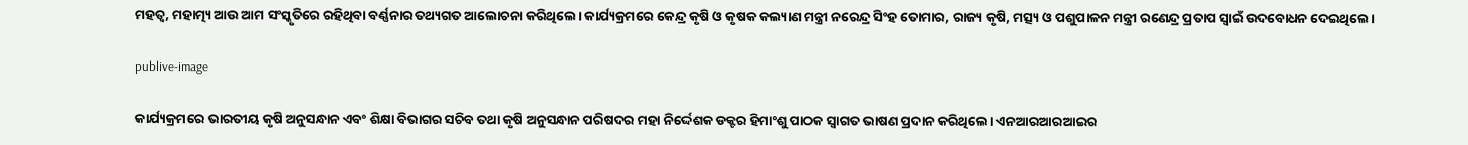ମହତ୍ବ, ମହାତ୍ମ୍ୟ ଆଉ ଆମ ସଂସ୍କୃତିରେ ରହିଥିବା ବର୍ଣ୍ଣନାର ତଥ୍ୟଗତ ଆଲୋଚନା କରିଥିଲେ। କାର୍ଯ୍ୟକ୍ରମରେ କେନ୍ଦ୍ର କୃଷି ଓ କୃଷକ କଲ୍ୟାଣ ମନ୍ତ୍ରୀ ନରେନ୍ଦ୍ର ସିଂହ ତୋମାର, ରାଜ୍ୟ କୃଷି, ମତ୍ସ୍ୟ ଓ ପଶୁପାଳନ ମନ୍ତ୍ରୀ ରଣେନ୍ଦ୍ର ପ୍ରତାପ ସ୍ବାଇଁ ଉଦବୋଧନ ଦେଇଥିଲେ।

publive-image

କାର୍ଯ୍ୟକ୍ରମରେ ଭାରତୀୟ କୃଷି ଅନୁସନ୍ଧାନ ଏବଂ ଶିକ୍ଷା ବିଭାଗର ସଚିବ ତଥା କୃଷି ଅନୁସନ୍ଧାନ ପରିଷଦର ମହା ନିର୍ଦ୍ଦେଶକ ଡକ୍ଟର ହିମାଂଶୁ ପାଠକ ସ୍ବାଗତ ଭାଷଣ ପ୍ରଦାନ କରିଥିଲେ। ଏନଆରଆରଆଇର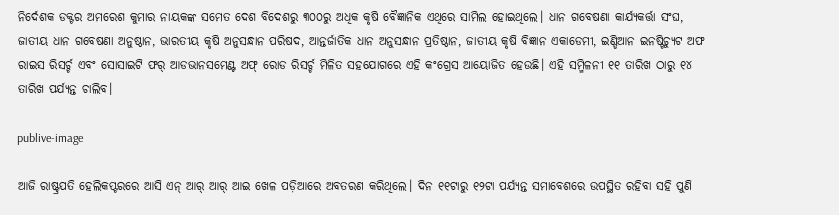ନିର୍ଦେଶକ ଡକ୍ଟର ଅମରେଶ କୁମାର ନାୟକଙ୍କ ସମେତ ଦେଶ ବିଦେଶରୁ ୩୦୦ରୁ ଅଧିକ କୃଷି ବୈଜ୍ଞାନିକ ଏଥିରେ ସାମିଲ ହୋଇଥିଲେ। ଧାନ ଗବେଷଣା କାର୍ଯ୍ୟକର୍ତ୍ତା ସଂଘ, ଜାତୀୟ ଧାନ ଗବେଷଣା ଅନୁଷ୍ଠାନ, ଭାରତୀୟ କୃଷି ଅନୁସନ୍ଧାନ ପରିଷଦ, ଆନ୍ତର୍ଜାତିକ ଧାନ ଅନୁସନ୍ଧାନ ପ୍ରତିଷ୍ଠାନ, ଜାତୀୟ କୃଷି ବିଜ୍ଞାନ ଏକାଡେମୀ, ଇଣ୍ଡିଆନ ଇନଷ୍ଟିଚ୍ୟୁଟ ଅଫ ରାଇସ ରିସର୍ଚ୍ଚ ଏବଂ ସୋସାଇଟି ଫର୍ ଆଡଭାନସମେଣ୍ଟ ଅଫ୍ ରୋଡ ରିସର୍ଚ୍ଚ ମିଳିତ ସହଯୋଗରେ ଏହି କଂଗ୍ରେସ ଆୟୋଜିତ ହେଉଛି। ଏହି ସମ୍ମିଳନୀ ୧୧ ତାରିଖ ଠାରୁ ‌‌‌‌୧୪ ତାରିଖ ପର୍ଯ୍ୟନ୍ତ ଚାଲିବ।

publive-image

ଆଜି ରାଷ୍ଟ୍ରପତି ହେଲିକପ୍ଟରରେ ଆସି ଏନ୍ ଆର୍ ଆର୍ ଆଇ ଖେଳ ପଡ଼ିଆରେ ଅବତରଣ କରିଥିଲେ। ଦିନ ୧୧ଟାରୁ ୧୨ଟା ପର୍ଯ୍ୟନ୍ତ ସମାବେଶରେ ଉପସ୍ଥିତ ରହିବା ସହି ପୁଣି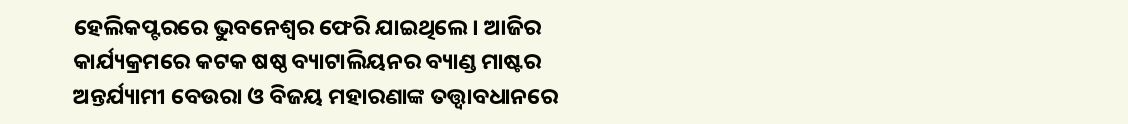ହେଲିକପ୍ଟରରେ ଭୁବନେଶ୍ବର ଫେରି ଯାଇଥିଲେ। ଆଜିର କାର୍ଯ୍ୟକ୍ରମରେ କଟକ ଷଷ୍ଠ ବ୍ୟାଟାଲିୟନର ବ୍ୟାଣ୍ଡ ମାଷ୍ଟର ଅନ୍ତର୍ଯ୍ୟାମୀ ବେଉରା ଓ ବିଜୟ ମହାରଣାଙ୍କ ତତ୍ତ୍ୱାବଧାନରେ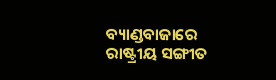ବ୍ୟାଣ୍ଡବାଜାରେ ରାଷ୍ଟ୍ରୀୟ ସଙ୍ଗୀତ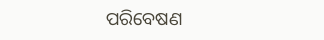ପରିବେଷଣ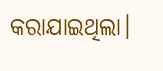କରାଯାଇଥିଲା।